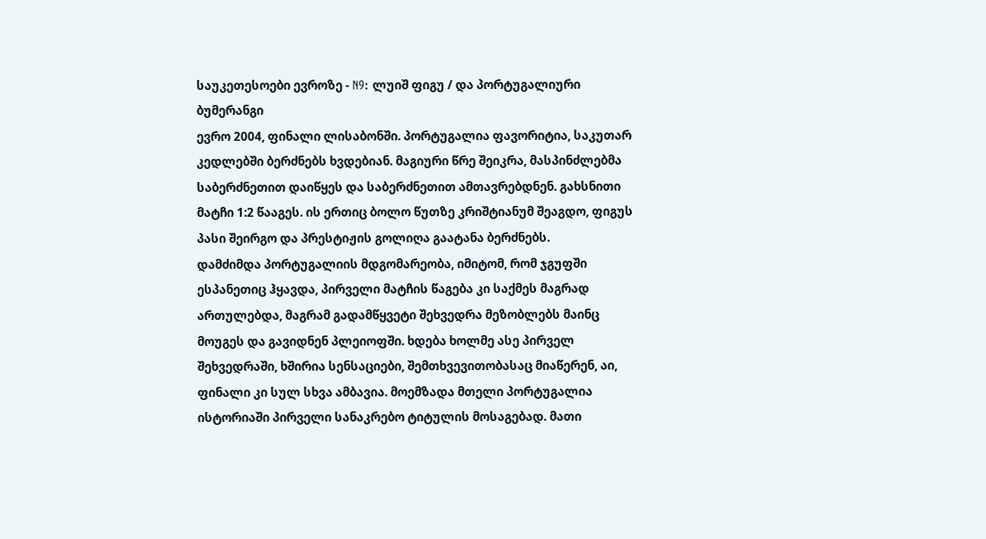საუკეთესოები ევროზე - N9: ლუიშ ფიგუ / და პორტუგალიური ბუმერანგი
ევრო 2004, ფინალი ლისაბონში. პორტუგალია ფავორიტია, საკუთარ კედლებში ბერძნებს ხვდებიან. მაგიური წრე შეიკრა, მასპინძლებმა საბერძნეთით დაიწყეს და საბერძნეთით ამთავრებდნენ. გახსნითი მატჩი 1:2 წააგეს. ის ერთიც ბოლო წუთზე კრიშტიანუმ შეაგდო, ფიგუს პასი შეირგო და პრესტიჟის გოლიღა გაატანა ბერძნებს.
დამძიმდა პორტუგალიის მდგომარეობა, იმიტომ, რომ ჯგუფში ესპანეთიც ჰყავდა, პირველი მატჩის წაგება კი საქმეს მაგრად ართულებდა, მაგრამ გადამწყვეტი შეხვედრა მეზობლებს მაინც მოუგეს და გავიდნენ პლეიოფში. ხდება ხოლმე ასე პირველ შეხვედრაში, ხშირია სენსაციები, შემთხვევითობასაც მიაწერენ, აი, ფინალი კი სულ სხვა ამბავია. მოემზადა მთელი პორტუგალია ისტორიაში პირველი სანაკრებო ტიტულის მოსაგებად. მათი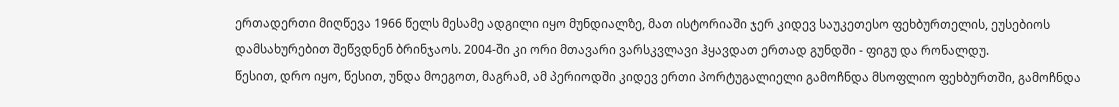ერთადერთი მიღწევა 1966 წელს მესამე ადგილი იყო მუნდიალზე, მათ ისტორიაში ჯერ კიდევ საუკეთესო ფეხბურთელის, ეუსებიოს დამსახურებით შეწვდნენ ბრინჯაოს. 2004-ში კი ორი მთავარი ვარსკვლავი ჰყავდათ ერთად გუნდში - ფიგუ და რონალდუ.
წესით, დრო იყო, წესით, უნდა მოეგოთ, მაგრამ, ამ პერიოდში კიდევ ერთი პორტუგალიელი გამოჩნდა მსოფლიო ფეხბურთში, გამოჩნდა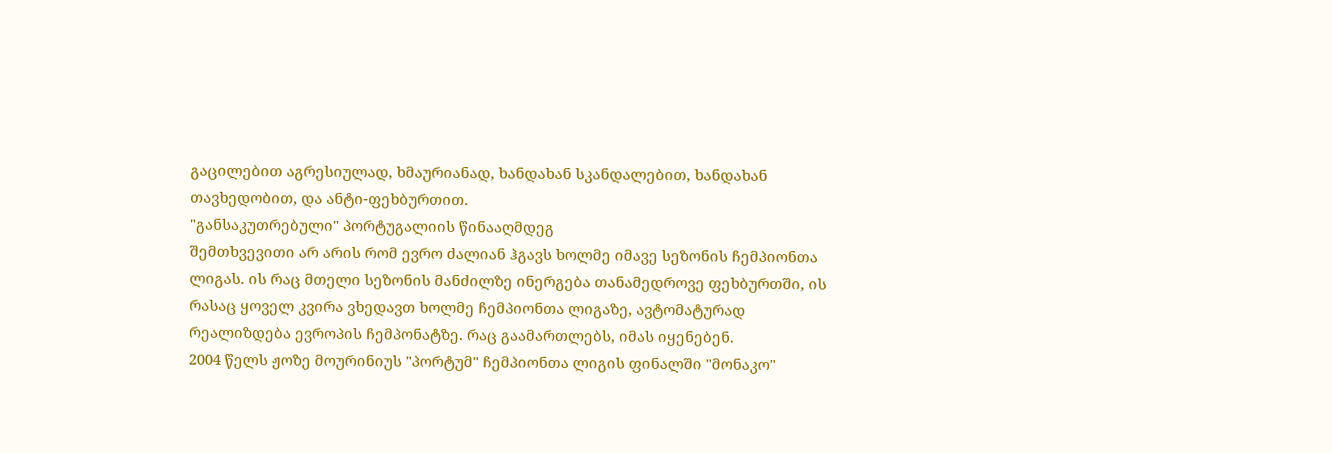გაცილებით აგრესიულად, ხმაურიანად, ხანდახან სკანდალებით, ხანდახან თავხედობით, და ანტი-ფეხბურთით.
"განსაკუთრებული" პორტუგალიის წინააღმდეგ
შემთხვევითი არ არის რომ ევრო ძალიან ჰგავს ხოლმე იმავე სეზონის ჩემპიონთა ლიგას. ის რაც მთელი სეზონის მანძილზე ინერგება თანამედროვე ფეხბურთში, ის რასაც ყოველ კვირა ვხედავთ ხოლმე ჩემპიონთა ლიგაზე, ავტომატურად რეალიზდება ევროპის ჩემპონატზე. რაც გაამართლებს, იმას იყენებენ.
2004 წელს ჟოზე მოურინიუს "პორტუმ" ჩემპიონთა ლიგის ფინალში "მონაკო"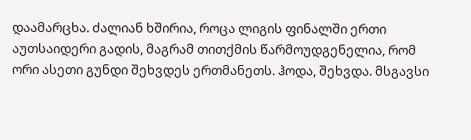დაამარცხა. ძალიან ხშირია, როცა ლიგის ფინალში ერთი აუთსაიდერი გადის, მაგრამ თითქმის წარმოუდგენელია, რომ ორი ასეთი გუნდი შეხვდეს ერთმანეთს. ჰოდა, შეხვდა. მსგავსი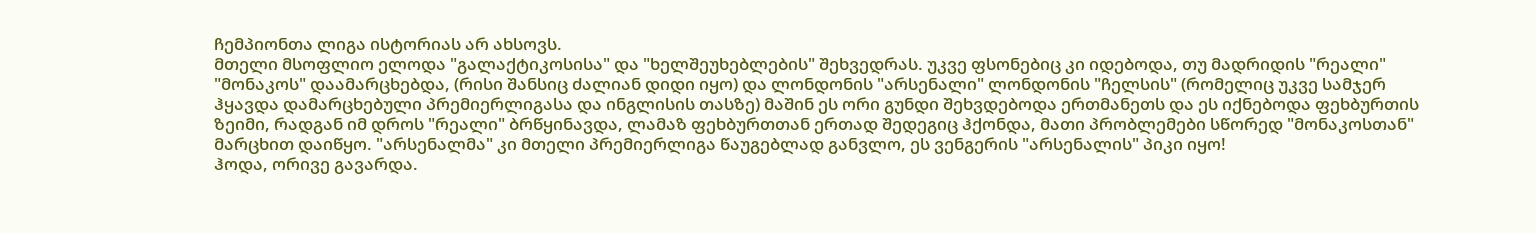ჩემპიონთა ლიგა ისტორიას არ ახსოვს.
მთელი მსოფლიო ელოდა "გალაქტიკოსისა" და "ხელშეუხებლების" შეხვედრას. უკვე ფსონებიც კი იდებოდა, თუ მადრიდის "რეალი" "მონაკოს" დაამარცხებდა, (რისი შანსიც ძალიან დიდი იყო) და ლონდონის "არსენალი" ლონდონის "ჩელსის" (რომელიც უკვე სამჯერ ჰყავდა დამარცხებული პრემიერლიგასა და ინგლისის თასზე) მაშინ ეს ორი გუნდი შეხვდებოდა ერთმანეთს და ეს იქნებოდა ფეხბურთის ზეიმი, რადგან იმ დროს "რეალი" ბრწყინავდა, ლამაზ ფეხბურთთან ერთად შედეგიც ჰქონდა, მათი პრობლემები სწორედ "მონაკოსთან" მარცხით დაიწყო. "არსენალმა" კი მთელი პრემიერლიგა წაუგებლად განვლო, ეს ვენგერის "არსენალის" პიკი იყო!
ჰოდა, ორივე გავარდა.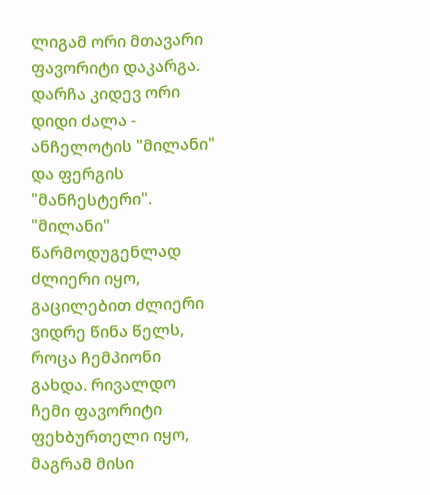ლიგამ ორი მთავარი ფავორიტი დაკარგა.
დარჩა კიდევ ორი დიდი ძალა - ანჩელოტის "მილანი" და ფერგის "მანჩესტერი".
"მილანი" წარმოდუგენლად ძლიერი იყო, გაცილებით ძლიერი ვიდრე წინა წელს, როცა ჩემპიონი გახდა. რივალდო ჩემი ფავორიტი ფეხბურთელი იყო, მაგრამ მისი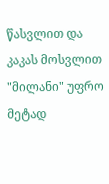წასვლით და კაკას მოსვლით "მილანი" უფრო მეტად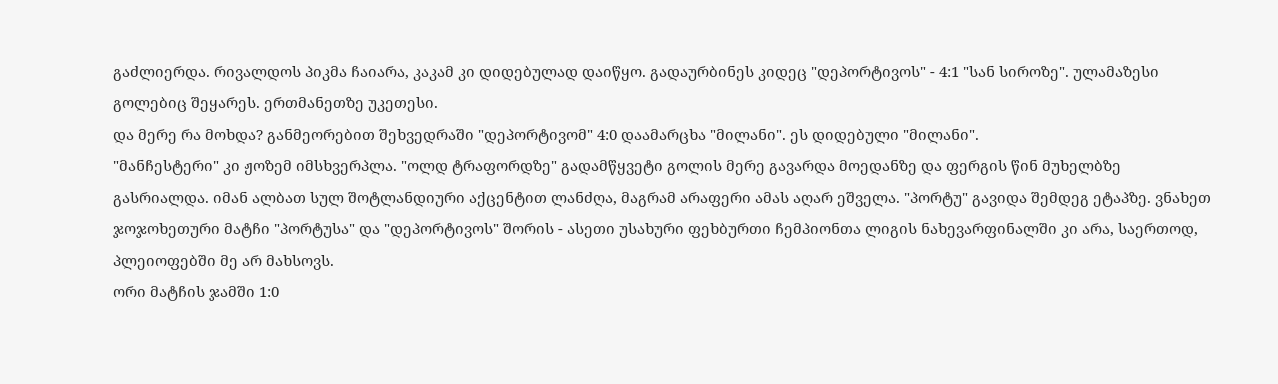გაძლიერდა. რივალდოს პიკმა ჩაიარა, კაკამ კი დიდებულად დაიწყო. გადაურბინეს კიდეც "დეპორტივოს" - 4:1 "სან სიროზე". ულამაზესი გოლებიც შეყარეს. ერთმანეთზე უკეთესი.
და მერე რა მოხდა? განმეორებით შეხვედრაში "დეპორტივომ" 4:0 დაამარცხა "მილანი". ეს დიდებული "მილანი".
"მანჩესტერი" კი ჟოზემ იმსხვერპლა. "ოლდ ტრაფორდზე" გადამწყვეტი გოლის მერე გავარდა მოედანზე და ფერგის წინ მუხელბზე გასრიალდა. იმან ალბათ სულ შოტლანდიური აქცენტით ლანძღა, მაგრამ არაფერი ამას აღარ ეშველა. "პორტუ" გავიდა შემდეგ ეტაპზე. ვნახეთ ჯოჯოხეთური მატჩი "პორტუსა" და "დეპორტივოს" შორის - ასეთი უსახური ფეხბურთი ჩემპიონთა ლიგის ნახევარფინალში კი არა, საერთოდ, პლეიოფებში მე არ მახსოვს.
ორი მატჩის ჯამში 1:0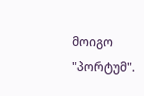მოიგო "პორტუმ".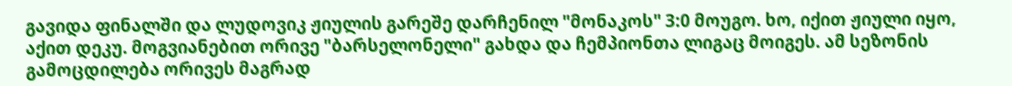გავიდა ფინალში და ლუდოვიკ ჟიულის გარეშე დარჩენილ "მონაკოს" 3:0 მოუგო. ხო, იქით ჟიული იყო, აქით დეკუ. მოგვიანებით ორივე "ბარსელონელი" გახდა და ჩემპიონთა ლიგაც მოიგეს. ამ სეზონის გამოცდილება ორივეს მაგრად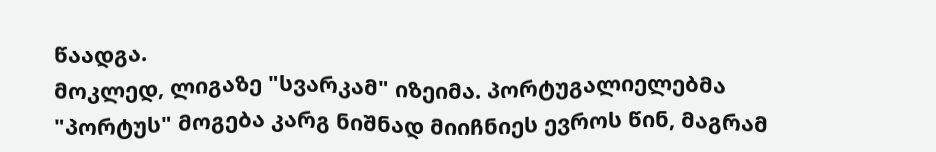წაადგა.
მოკლედ, ლიგაზე "სვარკამ" იზეიმა. პორტუგალიელებმა "პორტუს" მოგება კარგ ნიშნად მიიჩნიეს ევროს წინ, მაგრამ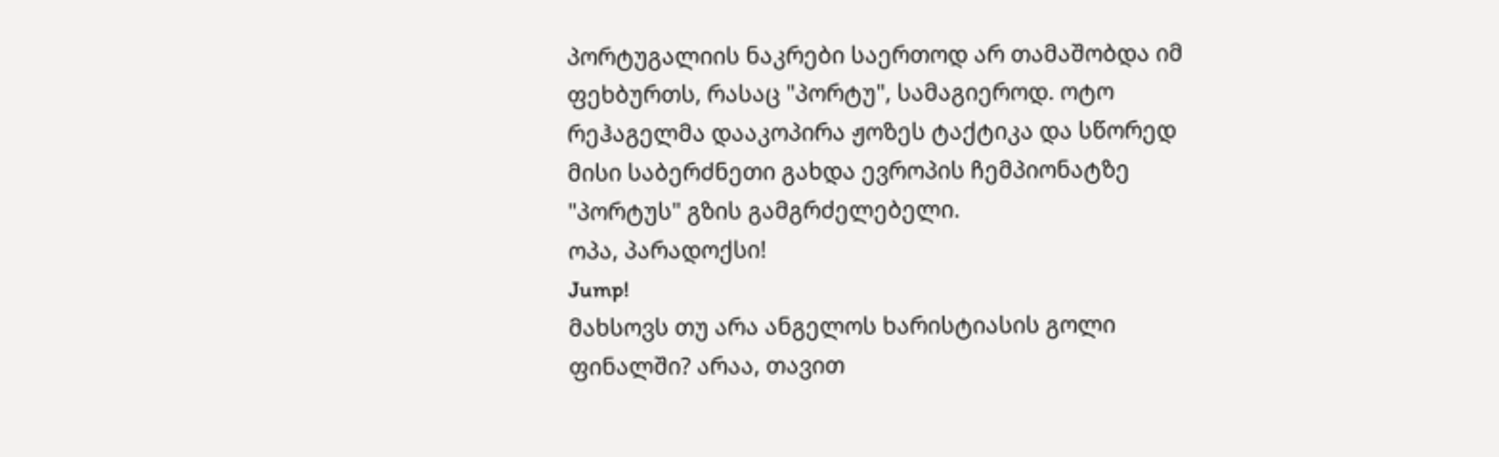პორტუგალიის ნაკრები საერთოდ არ თამაშობდა იმ ფეხბურთს, რასაც "პორტუ", სამაგიეროდ. ოტო რეჰაგელმა დააკოპირა ჟოზეს ტაქტიკა და სწორედ მისი საბერძნეთი გახდა ევროპის ჩემპიონატზე "პორტუს" გზის გამგრძელებელი.
ოპა, პარადოქსი!
Jump!
მახსოვს თუ არა ანგელოს ხარისტიასის გოლი ფინალში? არაა, თავით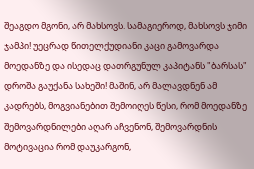შეაგდო მგონი, არ მახსოვს. სამაგიეროდ, მახსოვს ჯიმი ჯამპი! უეცრად წითელქუდიანი კაცი გამოვარდა მოედანზე და ისედაც დათრგუნულ კაპიტანს "ბარსას" დროშა გაუქანა სახეში! მაშინ, არ მალავდნენ ამ კადრებს, მოგვიანებით შემოიღეს წესი, რომ მოედანზე შემოვარდნილები აღარ აჩვენონ, შემოვარდნის მოტივაცია რომ დაუკარგონ,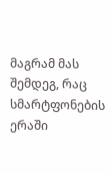მაგრამ მას შემდეგ, რაც სმარტფონების ერაში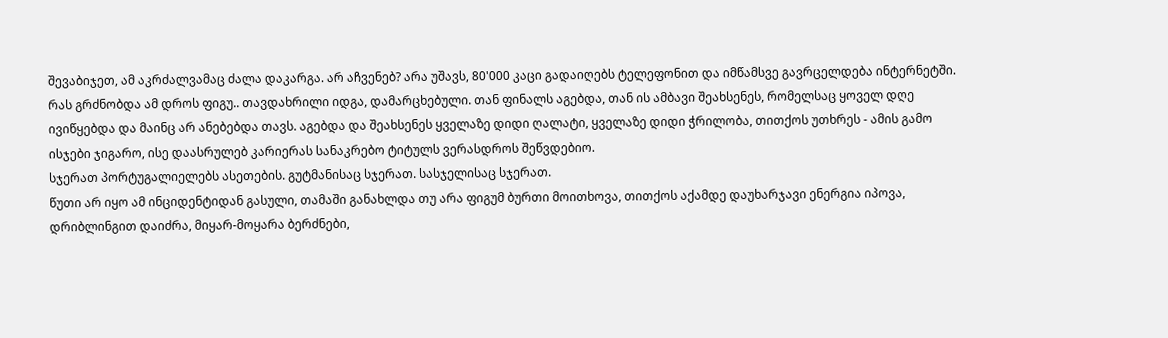შევაბიჯეთ, ამ აკრძალვამაც ძალა დაკარგა. არ აჩვენებ? არა უშავს, 80'000 კაცი გადაიღებს ტელეფონით და იმწამსვე გავრცელდება ინტერნეტში.
რას გრძნობდა ამ დროს ფიგუ.. თავდახრილი იდგა, დამარცხებული. თან ფინალს აგებდა, თან ის ამბავი შეახსენეს, რომელსაც ყოველ დღე ივიწყებდა და მაინც არ ანებებდა თავს. აგებდა და შეახსენეს ყველაზე დიდი ღალატი, ყველაზე დიდი ჭრილობა, თითქოს უთხრეს - ამის გამო ისჯები ჯიგარო, ისე დაასრულებ კარიერას სანაკრებო ტიტულს ვერასდროს შეწვდებიო.
სჯერათ პორტუგალიელებს ასეთების. გუტმანისაც სჯერათ. სასჯელისაც სჯერათ.
წუთი არ იყო ამ ინციდენტიდან გასული, თამაში განახლდა თუ არა ფიგუმ ბურთი მოითხოვა, თითქოს აქამდე დაუხარჯავი ენერგია იპოვა, დრიბლინგით დაიძრა, მიყარ-მოყარა ბერძნები,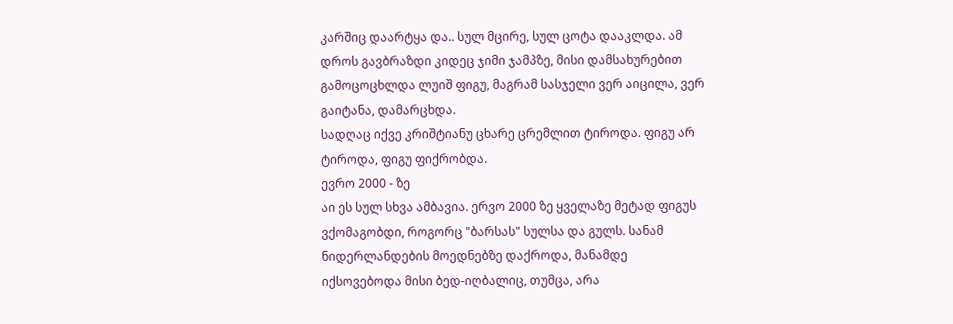კარშიც დაარტყა და.. სულ მცირე, სულ ცოტა დააკლდა. ამ დროს გავბრაზდი კიდეც ჯიმი ჯამპზე, მისი დამსახურებით გამოცოცხლდა ლუიშ ფიგუ, მაგრამ სასჯელი ვერ აიცილა, ვერ გაიტანა, დამარცხდა.
სადღაც იქვე კრიშტიანუ ცხარე ცრემლით ტიროდა. ფიგუ არ ტიროდა, ფიგუ ფიქრობდა.
ევრო 2000 - ზე
აი ეს სულ სხვა ამბავია. ერვო 2000 ზე ყველაზე მეტად ფიგუს ვქომაგობდი, როგორც "ბარსას" სულსა და გულს. სანამ ნიდერლანდების მოედნებზე დაქროდა, მანამდე იქსოვებოდა მისი ბედ-იღბალიც, თუმცა, არა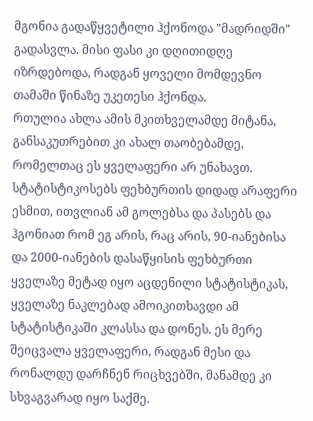მგონია გადაწყვეტილი ჰქონოდა "მადრიდში" გადასვლა. მისი ფასი კი დღითიდღე იზრდებოდა, რადგან ყოველი მომდევნო თამაში წინაზე უკეთესი ჰქონდა.
რთულია ახლა ამის მკითხველამდე მიტანა, განსაკუთრებით კი ახალ თაობებამდე, რომელთაც ეს ყველაფერი არ უნახავთ. სტატისტიკოსებს ფეხბურთის დიდად არაფერი ესმით, ითვლიან ამ გოლებსა და პასებს და ჰგონიათ რომ ეგ არის, რაც არის, 90-იანებისა და 2000-იანების დასაწყისის ფეხბურთი ყველაზე მეტად იყო აცდენილი სტატისტიკას, ყველაზე ნაკლებად ამოიკითხავდი ამ სტატისტიკაში კლასსა და დონეს. ეს მერე შეიცვალა ყველაფერი, რადგან მესი და რონალდუ დარჩნენ რიცხვებში, მანამდე კი სხვაგვარად იყო საქმე.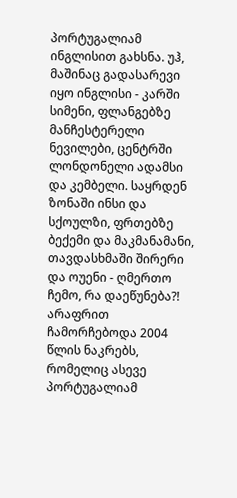პორტუგალიამ ინგლისით გახსნა. უჰ, მაშინაც გადასარევი იყო ინგლისი - კარში სიმენი, ფლანგებზე მანჩესტერელი ნევილები, ცენტრში ლონდონელი ადამსი და კემბელი. საყრდენ ზონაში ინსი და სქოულზი, ფრთებზე ბექემი და მაკმანამანი, თავდასხმაში შირერი და ოუენი - ღმერთო ჩემო, რა დაეწუნება?!
არაფრით ჩამორჩებოდა 2004 წლის ნაკრებს, რომელიც ასევე პორტუგალიამ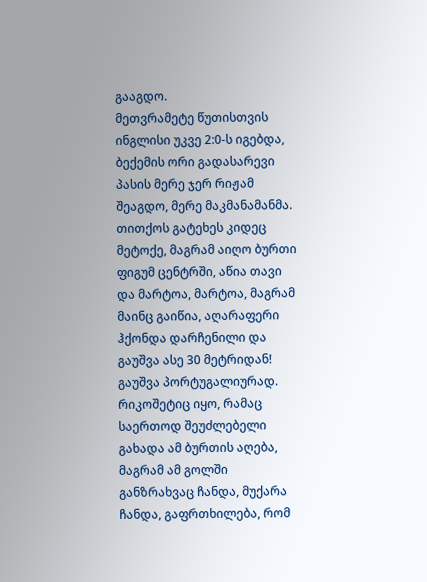გააგდო.
მეთვრამეტე წუთისთვის ინგლისი უკვე 2:0-ს იგებდა, ბექემის ორი გადასარევი პასის მერე ჯერ რიჟამ შეაგდო, მერე მაკმანამანმა. თითქოს გატეხეს კიდეც მეტოქე, მაგრამ აიღო ბურთი ფიგუმ ცენტრში, აწია თავი და მარტოა, მარტოა, მაგრამ მაინც გაიწია, აღარაფერი ჰქონდა დარჩენილი და გაუშვა ასე 30 მეტრიდან! გაუშვა პორტუგალიურად. რიკოშეტიც იყო, რამაც საერთოდ შეუძლებელი გახადა ამ ბურთის აღება, მაგრამ ამ გოლში განზრახვაც ჩანდა, მუქარა ჩანდა, გაფრთხილება, რომ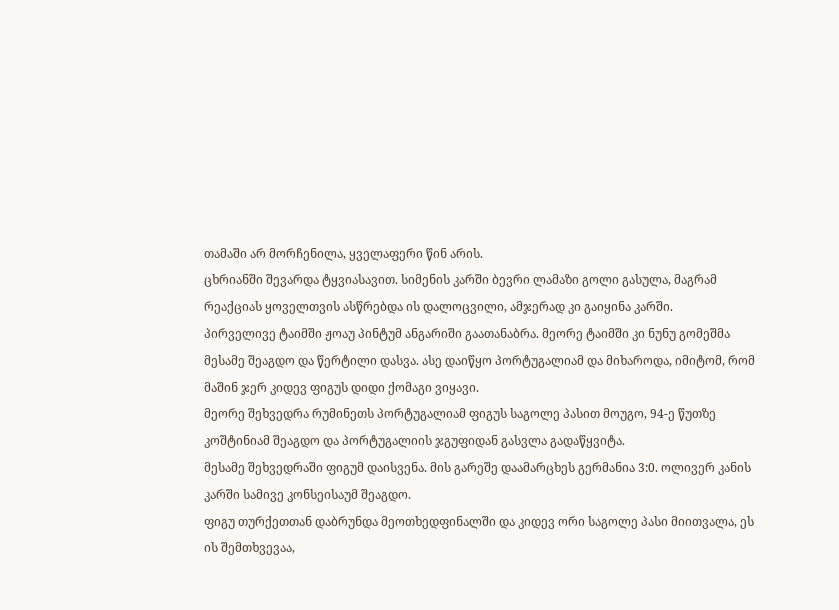თამაში არ მორჩენილა, ყველაფერი წინ არის.
ცხრიანში შევარდა ტყვიასავით. სიმენის კარში ბევრი ლამაზი გოლი გასულა, მაგრამ რეაქციას ყოველთვის ასწრებდა ის დალოცვილი, ამჯერად კი გაიყინა კარში.
პირველივე ტაიმში ჟოაუ პინტუმ ანგარიში გაათანაბრა. მეორე ტაიმში კი ნუნუ გომეშმა მესამე შეაგდო და წერტილი დასვა. ასე დაიწყო პორტუგალიამ და მიხაროდა, იმიტომ, რომ მაშინ ჯერ კიდევ ფიგუს დიდი ქომაგი ვიყავი.
მეორე შეხვედრა რუმინეთს პორტუგალიამ ფიგუს საგოლე პასით მოუგო, 94-ე წუთზე კოშტინიამ შეაგდო და პორტუგალიის ჯგუფიდან გასვლა გადაწყვიტა.
მესამე შეხვედრაში ფიგუმ დაისვენა. მის გარეშე დაამარცხეს გერმანია 3:0. ოლივერ კანის კარში სამივე კონსეისაუმ შეაგდო.
ფიგუ თურქეთთან დაბრუნდა მეოთხედფინალში და კიდევ ორი საგოლე პასი მიითვალა, ეს ის შემთხვევაა,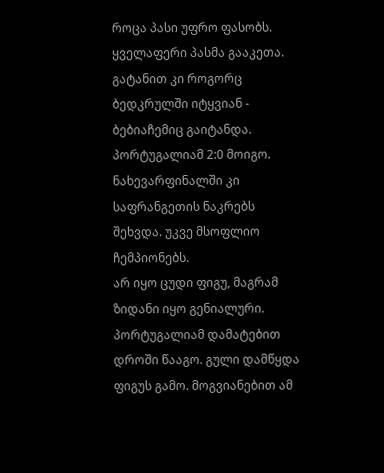როცა პასი უფრო ფასობს. ყველაფერი პასმა გააკეთა. გატანით კი როგორც ბედკრულში იტყვიან - ბებიაჩემიც გაიტანდა. პორტუგალიამ 2:0 მოიგო. ნახევარფინალში კი საფრანგეთის ნაკრებს შეხვდა. უკვე მსოფლიო ჩემპიონებს.
არ იყო ცუდი ფიგუ, მაგრამ ზიდანი იყო გენიალური. პორტუგალიამ დამატებით დროში წააგო. გული დამწყდა ფიგუს გამო. მოგვიანებით ამ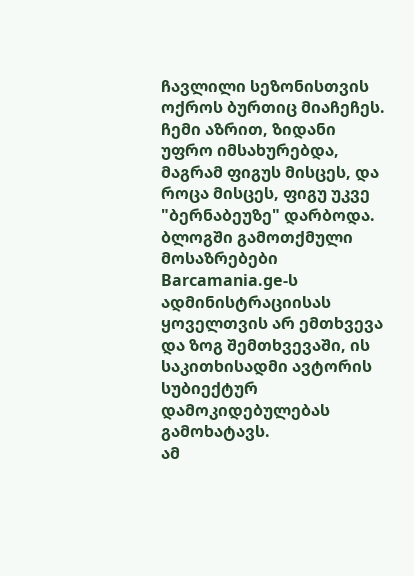ჩავლილი სეზონისთვის ოქროს ბურთიც მიაჩეჩეს. ჩემი აზრით, ზიდანი უფრო იმსახურებდა, მაგრამ ფიგუს მისცეს, და როცა მისცეს, ფიგუ უკვე "ბერნაბეუზე" დარბოდა.
ბლოგში გამოთქმული მოსაზრებები Barcamania.ge-ს ადმინისტრაციისას ყოველთვის არ ემთხვევა და ზოგ შემთხვევაში, ის საკითხისადმი ავტორის სუბიექტურ დამოკიდებულებას გამოხატავს.
ამ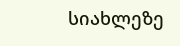სიახლეზე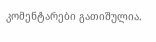კომენტარები გათიშულია.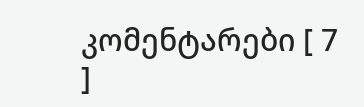კომენტარები [ 7 ]